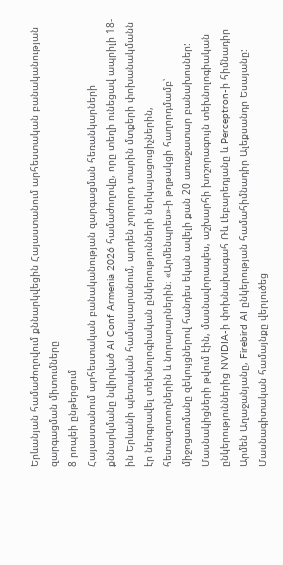Երևանյան համաժողովում քննարկվեցին Հայաստանում արհեստական բանականության զարգացման միտումները
8 րոպեի ընթերցում
Հայաստանում արհեստական բանականության զարգացման հեռանկարների քննարկմանը նվիրված AI Conf Armenia 2026 համաժողովը, որը տեղի ունեցավ ապրիլի 18-ին Երևանի պետական համալսարանում, արդեն չորրորդ տարին մտքերի փոխանակմանն էր ներգրավել տեխնոլոգիական ընկերությունների ներկայացուցիչներին, հետազոտողներին և նորարարներին։ «Արմենպրես»-ի թղթակցի հաղորդմամբ՝ միջոցառմանը զեկույցներով հանդես եկան ավելի քան 20 առաջատար բանախոսներ:
Մասնակիցների թվում էին, մասնավորապես, աշխարհի խոշորագույն տեխնոլոգիական ընկերություններից NVIDIA-ի փոխնախագահ Ռև Լեբարեդյանը և Perceptron-ի հիմնադիր Արմեն Աղաջանյանը, Firebird AI ընկերության համահիմնադիր Ալեքսանդր Եսայանը: Մասնագիտական համայնքը վերլուծեց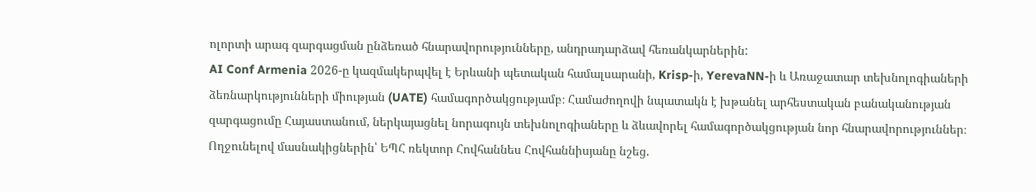ոլորտի արագ զարգացման ընձեռած հնարավորությունները, անդրադարձավ հեռանկարներին:
AI Conf Armenia 2026-ը կազմակերպվել է Երևանի պետական համալսարանի, Krisp-ի, YerevaNN-ի և Առաջատար տեխնոլոգիաների ձեռնարկությունների միության (UATE) համագործակցությամբ։ Համաժողովի նպատակն է խթանել արհեստական բանականության զարգացումը Հայաստանում, ներկայացնել նորագույն տեխնոլոգիաները և ձևավորել համագործակցության նոր հնարավորություններ։
Ողջունելով մասնակիցներին՝ ԵՊՀ ռեկտոր Հովհաննես Հովհաննիսյանը նշեց.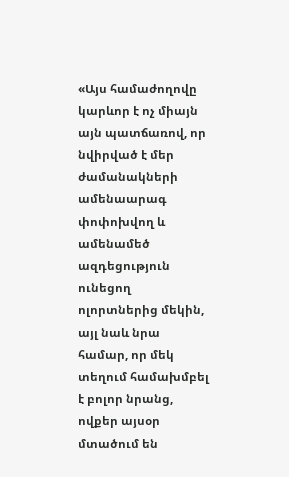«Այս համաժողովը կարևոր է ոչ միայն այն պատճառով, որ նվիրված է մեր ժամանակների ամենաարագ փոփոխվող և ամենամեծ ազդեցություն ունեցող ոլորտներից մեկին, այլ նաև նրա համար, որ մեկ տեղում համախմբել է բոլոր նրանց, ովքեր այսօր մտածում են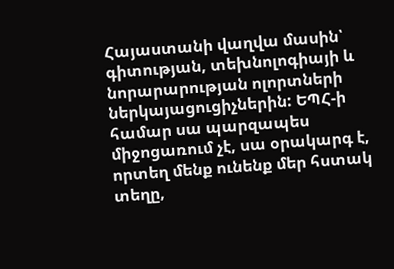Հայաստանի վաղվա մասին՝ գիտության, տեխնոլոգիայի և նորարարության ոլորտների ներկայացուցիչներին: ԵՊՀ-ի համար սա պարզապես միջոցառում չէ, սա օրակարգ է, որտեղ մենք ունենք մեր հստակ տեղը,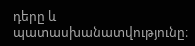դերը և պատասխանատվությունը։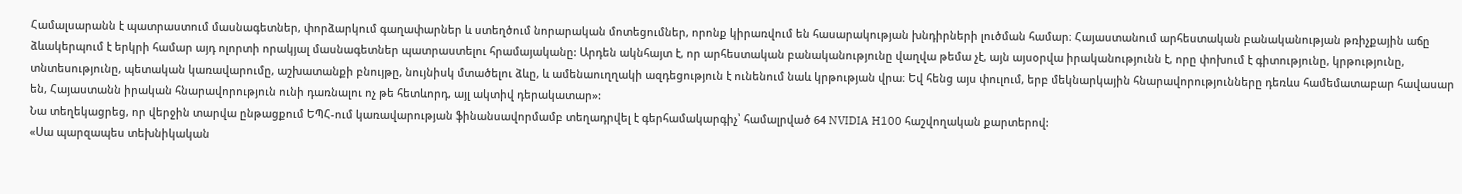Համալսարանն է պատրաստում մասնագետներ, փորձարկում գաղափարներ և ստեղծում նորարական մոտեցումներ, որոնք կիրառվում են հասարակության խնդիրների լուծման համար։ Հայաստանում արհեստական բանականության թռիչքային աճը ձևակերպում է երկրի համար այդ ոլորտի որակյալ մասնագետներ պատրաստելու հրամայականը: Արդեն ակնհայտ է, որ արհեստական բանականությունը վաղվա թեմա չէ, այն այսօրվա իրականությունն է, որը փոխում է գիտությունը, կրթությունը, տնտեսությունը, պետական կառավարումը, աշխատանքի բնույթը, նույնիսկ մտածելու ձևը, և ամենաուղղակի ազդեցություն է ունենում նաև կրթության վրա։ Եվ հենց այս փուլում, երբ մեկնարկային հնարավորությունները դեռևս համեմատաբար հավասար են, Հայաստանն իրական հնարավորություն ունի դառնալու ոչ թե հետևորդ, այլ ակտիվ դերակատար»:
Նա տեղեկացրեց, որ վերջին տարվա ընթացքում ԵՊՀ-ում կառավարության ֆինանսավորմամբ տեղադրվել է գերհամակարգիչ՝ համալրված 64 NVIDIA H100 հաշվողական քարտերով:
«Սա պարզապես տեխնիկական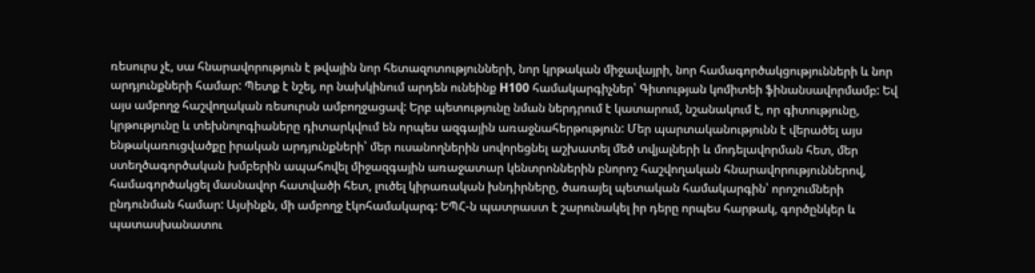ռեսուրս չէ, սա հնարավորություն է թվային նոր հետազոտությունների, նոր կրթական միջավայրի, նոր համագործակցությունների և նոր արդյունքների համար: Պետք է նշել, որ նախկինում արդեն ունեինք H100 համակարգիչներ՝ Գիտության կոմիտեի ֆինանսավորմամբ: Եվ այս ամբողջ հաշվողական ռեսուրսն ամբողջացավ: Երբ պետությունը նման ներդրում է կատարում, նշանակում է, որ գիտությունը, կրթությունը և տեխնոլոգիաները դիտարկվում են որպես ազգային առաջնահերթություն: Մեր պարտականությունն է վերածել այս ենթակառուցվածքը իրական արդյունքների՝ մեր ուսանողներին սովորեցնել աշխատել մեծ տվյալների և մոդելավորման հետ, մեր ստեղծագործական խմբերին ապահովել միջազգային առաջատար կենտրոններին բնորոշ հաշվողական հնարավորություններով, համագործակցել մասնավոր հատվածի հետ, լուծել կիրառական խնդիրները, ծառայել պետական համակարգին՝ որոշումների ընդունման համար: Այսինքն, մի ամբողջ էկոհամակարգ: ԵՊՀ-ն պատրաստ է շարունակել իր դերը որպես հարթակ, գործընկեր և պատասխանատու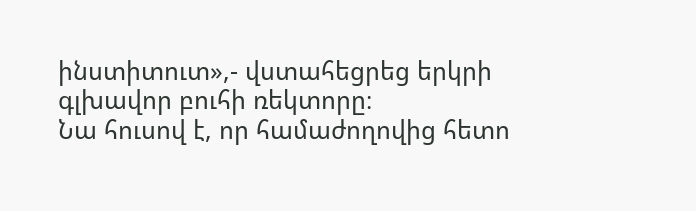ինստիտուտ»,- վստահեցրեց երկրի գլխավոր բուհի ռեկտորը։
Նա հուսով է, որ համաժողովից հետո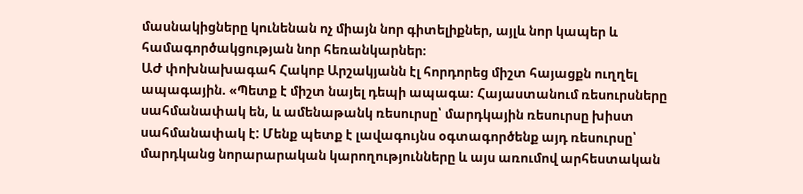մասնակիցները կունենան ոչ միայն նոր գիտելիքներ, այլև նոր կապեր և համագործակցության նոր հեռանկարներ։
ԱԺ փոխնախագահ Հակոբ Արշակյանն էլ հորդորեց միշտ հայացքն ուղղել ապագային. «Պետք է միշտ նայել դեպի ապագա։ Հայաստանում ռեսուրսները սահմանափակ են, և ամենաթանկ ռեսուրսը՝ մարդկային ռեսուրսը խիստ սահմանափակ է: Մենք պետք է լավագույնս օգտագործենք այդ ռեսուրսը՝ մարդկանց նորարարական կարողությունները և այս առումով արհեստական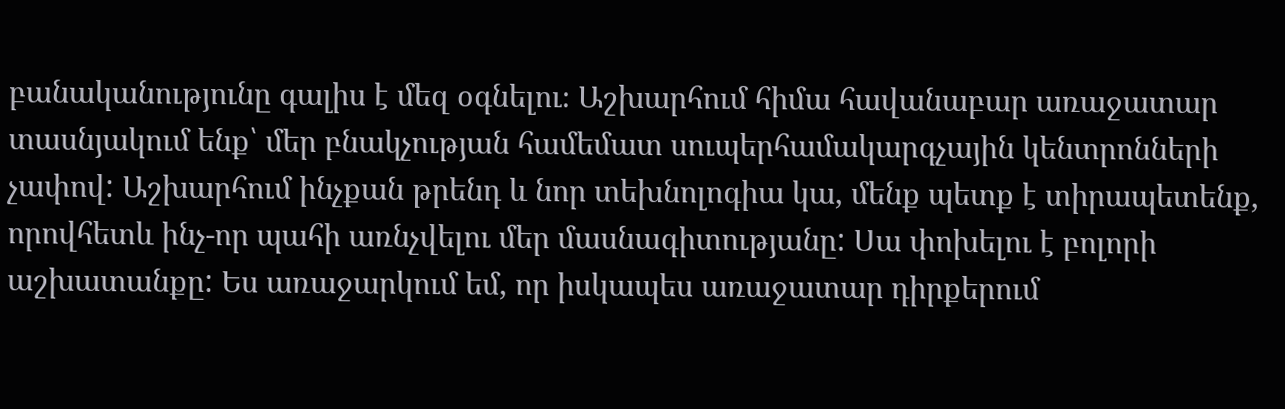բանականությունը գալիս է մեզ օգնելու։ Աշխարհում հիմա հավանաբար առաջատար տասնյակում ենք՝ մեր բնակչության համեմատ սուպերհամակարգչային կենտրոնների չափով: Աշխարհում ինչքան թրենդ և նոր տեխնոլոգիա կա, մենք պետք է տիրապետենք, որովհետև ինչ-որ պահի առնչվելու մեր մասնագիտությանը: Սա փոխելու է բոլորի աշխատանքը: Ես առաջարկում եմ, որ իսկապես առաջատար դիրքերում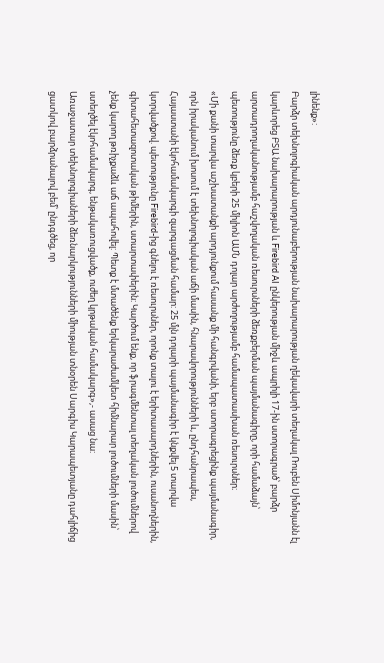լինենք»:
Բարձր տեխնոլոգիական արդյունաբերության նախարարության ղեկավարի տեղակալ Ռուբեն Սիմոնյանն էլ կարևորեց ԲՏԱ նախարարության և Firebird AI ընկերության միջև ապրիլի 17-ին ստորագրած՝ բարձր արտադրողականությամբ հաշվողական ռեսուրսների ձեռքբերման պայմանագիրը, որի համաձայն՝ պետությունը ձեռք կբերի 25 միլիոն ԱՄՆ դոլար արժողությամբ համապատասխան ռեսուրսներ։
«Մի քանի տարվա աշխատանքի արդյունքում հասանք մի հանգրվանի, երբ ստորագրեցինք պայմանագիր, որն իրականում խոսում է տեխնոլոգիական աճի մասին, հնարավորությունների և, ընդհանրապես, Հայաստանի էկոհամակարգի զարգացման համար: 25 մլն դոլարի պայմանագիր է կնքվել 5 տարվա կտրվածքով. պետությունը Firebird-ից գնելու է ռեսուրսներ, որոնք տալու է երիտասարդներին, ուսանողներին, գիտահետազոտական թիմերին, ստարտափերին: Կարծում ենք, որ ֆրագմենտալ տեղական լուծումներով չենք կարող թռիչքաձև աճ ապահովել: Պետք է մտածենք երկարաժամկետ հիմնարար լուծումների մասին՝ ստեղծել էկոհամակարգ, ենթակառուցվածք, ուժեղ կրթական համակարգ»,- ասաց նա:
Առաջատար տեխնոլոգիաների ձեռնարկությունների միության տնօրեն Սարգիս Կարապետյանը դահլիճից ցատկով բարձրանալով բեմ՝ ընդգծեց, որ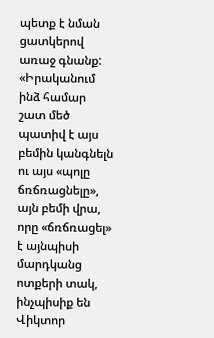պետք է նման ցատկերով առաջ գնանք:
«Իրականում ինձ համար շատ մեծ պատիվ է այս բեմին կանգնելն ու այս «պոլը ճռճռացնելը», այն բեմի վրա, որը «ճռճռացել» է այնպիսի մարդկանց ոտքերի տակ, ինչպիսիք են Վիկտոր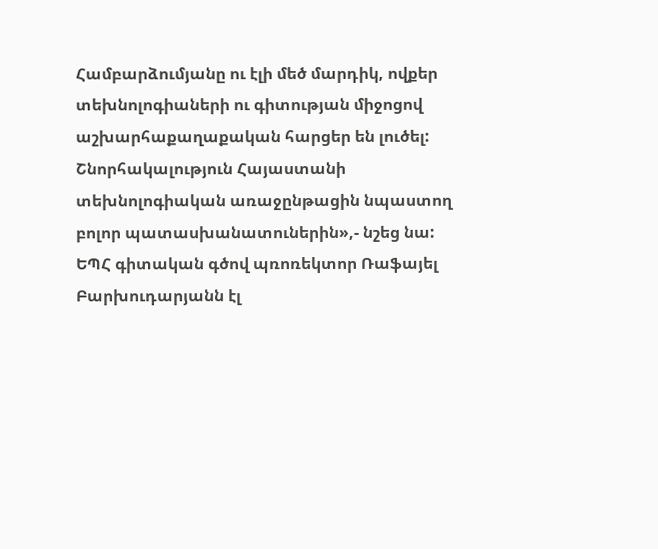Համբարձումյանը ու էլի մեծ մարդիկ, ովքեր տեխնոլոգիաների ու գիտության միջոցով աշխարհաքաղաքական հարցեր են լուծել: Շնորհակալություն Հայաստանի տեխնոլոգիական առաջընթացին նպաստող բոլոր պատասխանատուներին»,- նշեց նա:
ԵՊՀ գիտական գծով պռոռեկտոր Ռաֆայել Բարխուդարյանն էլ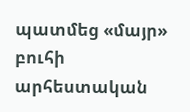պատմեց «մայր» բուհի արհեստական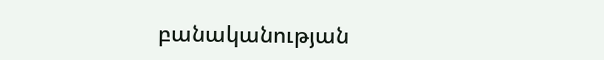բանականության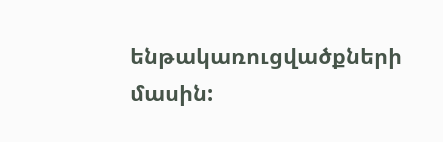ենթակառուցվածքների մասին: